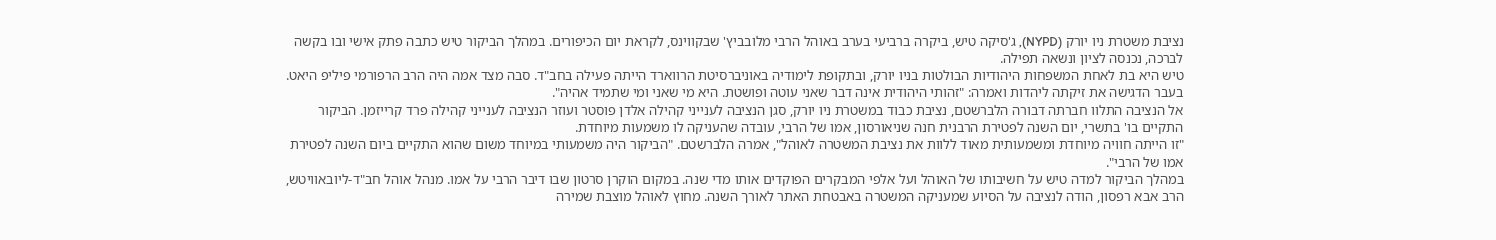נציבת משטרת ניו יורק (NYPD), ג'סיקה טיש, ביקרה ברביעי בערב באוהל הרבי מלובביץ' שבקווינס, לקראת יום הכיפורים. במהלך הביקור טיש כתבה פתק אישי ובו בקשה לברכה, נכנסה לציון ונשאה תפילה.
טיש היא בת לאחת המשפחות היהודיות הבולטות בניו יורק, ובתקופת לימודיה באוניברסיטת הרווארד הייתה פעילה בחב"ד. סבה מצד אמה היה הרב הרפורמי פיליפ היאט. בעבר הדגישה את זיקתה ליהדות ואמרה: "זהותי היהודית אינה דבר שאני עוטה ופושטת. היא מי שאני ומי שתמיד אהיה".
אל הנציבה התלוו חברתה דבורה הלברשטם, נציבת כבוד במשטרת ניו יורק, סגן הנציבה לענייני קהילה אלדן פוסטר ועוזר הנציבה לענייני קהילה פרד קרייזמן. הביקור התקיים בו' בתשרי, יום השנה לפטירת הרבנית חנה שניאורסון, אמו של הרבי, עובדה שהעניקה לו משמעות מיוחדת.
"זו הייתה חוויה מיוחדת ומשמעותית מאוד ללוות את נציבת המשטרה לאוהל", אמרה הלברשטם. "הביקור היה משמעותי במיוחד משום שהוא התקיים ביום השנה לפטירת אמו של הרבי".
במהלך הביקור למדה טיש על חשיבותו של האוהל ועל אלפי המבקרים הפוקדים אותו מדי שנה. במקום הוקרן סרטון שבו דיבר הרבי על אמו. מנהל אוהל חב"ד-ליובאוויטש, הרב אבא רפסון, הודה לנציבה על הסיוע שמעניקה המשטרה באבטחת האתר לאורך השנה. מחוץ לאוהל מוצבת שמירה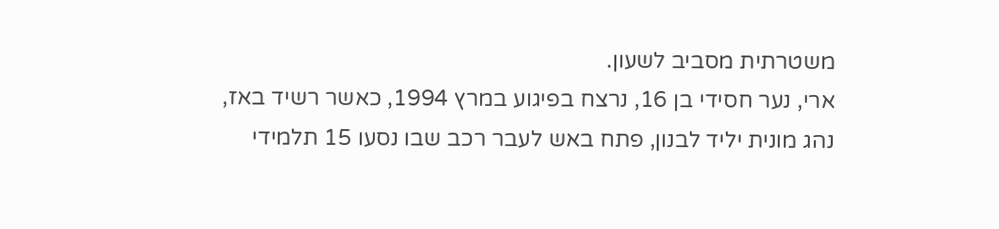משטרתית מסביב לשעון.
ארי, נער חסידי בן 16, נרצח בפיגוע במרץ 1994, כאשר רשיד באז, נהג מונית יליד לבנון, פתח באש לעבר רכב שבו נסעו 15 תלמידי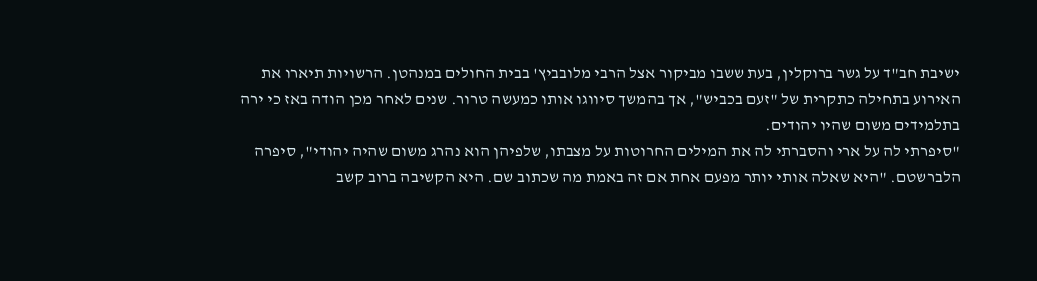ישיבת חב"ד על גשר ברוקלין, בעת ששבו מביקור אצל הרבי מלובביץ' בבית החולים במנהטן. הרשויות תיארו את האירוע בתחילה כתקרית של "זעם בכביש", אך בהמשך סיווגו אותו כמעשה טרור. שנים לאחר מכן הודה באז כי ירה בתלמידים משום שהיו יהודים.
"סיפרתי לה על ארי והסברתי לה את המילים החרוטות על מצבתו, שלפיהן הוא נהרג משום שהיה יהודי", סיפרה הלברשטם. "היא שאלה אותי יותר מפעם אחת אם זה באמת מה שכתוב שם. היא הקשיבה ברוב קשב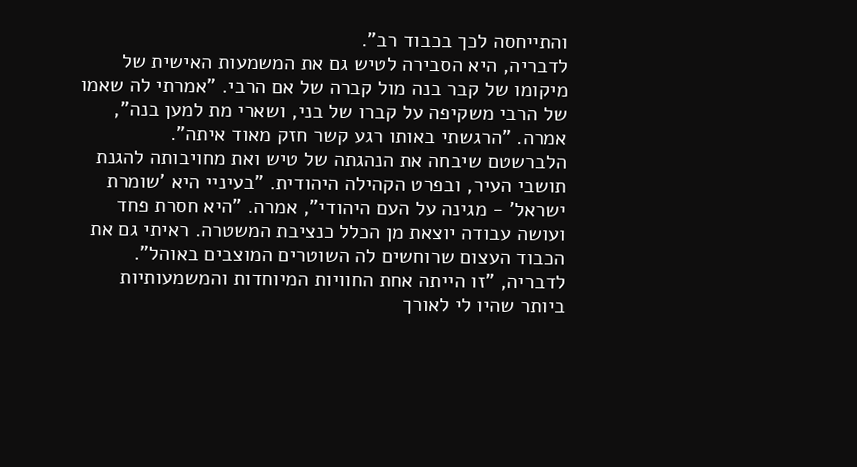והתייחסה לכך בכבוד רב".
לדבריה, היא הסבירה לטיש גם את המשמעות האישית של מיקומו של קבר בנה מול קברה של אם הרבי. "אמרתי לה שאמו של הרבי משקיפה על קברו של בני, ושארי מת למען בנה", אמרה. "הרגשתי באותו רגע קשר חזק מאוד איתה".
הלברשטם שיבחה את הנהגתה של טיש ואת מחויבותה להגנת תושבי העיר, ובפרט הקהילה היהודית. "בעיניי היא 'שומרת ישראל' - מגינה על העם היהודי", אמרה. "היא חסרת פחד ועושה עבודה יוצאת מן הכלל כנציבת המשטרה. ראיתי גם את הכבוד העצום שרוחשים לה השוטרים המוצבים באוהל". לדבריה, "זו הייתה אחת החוויות המיוחדות והמשמעותיות ביותר שהיו לי לאורך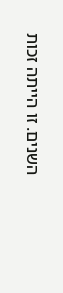השנים. זו הייתה זכות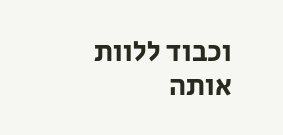וכבוד ללוות אותה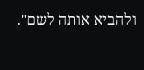ולהביא אותה לשם".